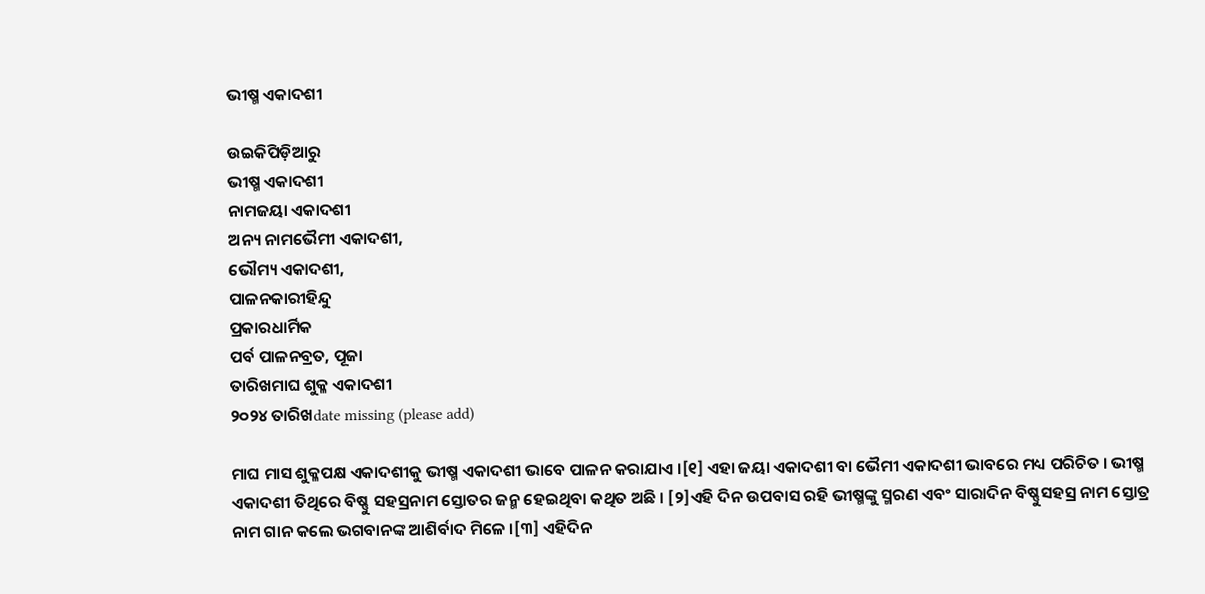ଭୀଷ୍ମ ଏକାଦଶୀ

ଉଇକିପିଡ଼ିଆ‌ରୁ
ଭୀଷ୍ମ ଏକାଦଶୀ
ନାମଜୟା ଏକାଦଶୀ
ଅନ୍ୟ ନାମଭୈମୀ ଏକାଦଶୀ,
ଭୌମ୍ୟ ଏକାଦଶୀ,
ପାଳନକାରୀହିନ୍ଦୁ
ପ୍ରକାରଧାର୍ମିକ
ପର୍ବ ପାଳନବ୍ରତ, ପୂଜା
ତାରିଖମାଘ ଶୁକ୍ଳ ଏକାଦଶୀ
୨୦୨୪ ତାରିଖdate missing (please add)

ମାଘ ମାସ ଶୁକ୍ଳପକ୍ଷ ଏକାଦଶୀକୁ ଭୀଷ୍ମ ଏକାଦଶୀ ଭାବେ ପାଳନ କରାଯାଏ ।[୧] ଏହା ଜୟା ଏକାଦଶୀ ବା ଭୈମୀ ଏକାଦଶୀ ଭାବରେ ମଧ୍ୟ ପରିଚିତ । ଭୀଷ୍ମ ଏକାଦଶୀ ତିଥିରେ ବିଷ୍ଣୁ ସହସ୍ରନାମ ସ୍ତୋତର ଜନ୍ମ ହେଇଥିବା କଥିତ ଅଛି । [୨]ଏହି ଦିନ ଉପବାସ ରହି ଭୀଷ୍ମଙ୍କୁ ସ୍ମରଣ ଏବଂ ସାରାଦିନ ବିଷ୍ଣୁସହସ୍ର ନାମ ସ୍ତୋତ୍ର ନାମ ଗାନ କଲେ ଭଗବାନଙ୍କ ଆଶିର୍ବାଦ ମିଳେ ।[୩] ଏହିଦିନ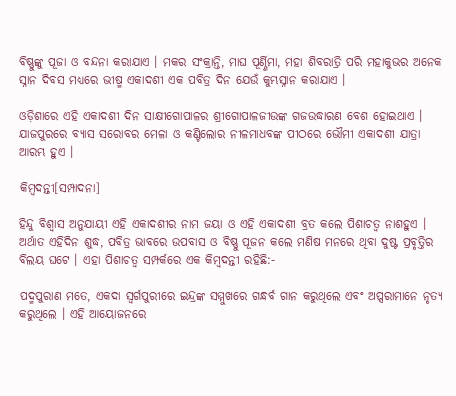ବିଷ୍ଣୁଙ୍କୁ ପୂଜା ଓ ବନ୍ଦନା କରାଯାଏ । ମକର ସଂକ୍ରାନ୍ତି, ମାଘ ପୂର୍ଣ୍ଣିମା, ମହା ଶିବରାତ୍ରି ପରି ମହାକୁଭର ଅନେକ ସ୍ନାନ ଦିବସ ମଧ୍ୟରେ ଭୀଷ୍ମ ଏକାଦଶୀ ଏକ ପବିତ୍ର ଦିନ ଯେଉଁ କୁମ୍ଭସ୍ନାନ କରାଯାଏ ।

ଓଡ଼ିଶାରେ ଏହି ଏକାଦଶୀ ଦିନ ସାକ୍ଷୀଗୋପାଳର ଶ୍ରୀଗୋପାଳଜୀଉଙ୍କ ଗଜଉଦ୍ଧାରଣ ବେଶ ହୋଇଥାଏ । ଯାଜପୁରରେ ବ୍ୟାସ ସରୋବର ମେଳା ଓ କଣ୍ଟିଲୋର ନୀଳମାଧବଙ୍କ ପୀଠରେ ଭୌମୀ ଏକାଦଶୀ ଯାତ୍ରା ଆରମ୍ଭ ହୁଏ ।

କିମ୍ବଦନ୍ତୀ[ସମ୍ପାଦନା]

ହିନ୍ଦୁ ବିଶ୍ୱାସ ଅନୁଯାୟୀ ଏହି ଏକାଦଶୀର ନାମ ଜୟା ଓ ଏହି ଏକାଦଶୀ ବ୍ରତ କଲେ ପିଶାଚତ୍ୱ ନାଶହୁଏ । ଅର୍ଥାତ ଏହିଦିନ ଶୁଦ୍ଧ, ପବିତ୍ର ଭାବରେ ଉପବାସ ଓ ବିଷ୍ଣୁ ପୂଜନ କଲେ ମଣିଷ ମନରେ ଥିବା ଦୁଷ୍ଟ ପ୍ରବୃତ୍ତିର ବିଲୟ ଘଟେ । ଏହା ପିଶାଚତ୍ୱ ସମ୍ପର୍କରେ ଏକ କିମ୍ବଦନ୍ତୀ ରହିଛି:-

ପଦ୍ମପୁରାଣ ମତେ, ଏକଦା ସ୍ୱର୍ଗପୁରୀରେ ଇନ୍ଦ୍ରଙ୍କ ସମ୍ମୁଖରେ ଗନ୍ଧର୍ବ ଗାନ କରୁଥିଲେ ଏବଂ ଅପ୍ସରାମାନେ ନୃତ୍ୟ କରୁଥିଲେ । ଏହି ଆୟୋଜନରେ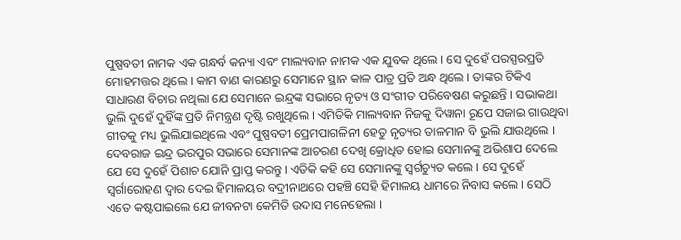ପୁଷ୍ପବତୀ ନାମକ ଏକ ଗନ୍ଧର୍ବ କନ୍ୟା ଏବଂ ମାଲ୍ୟବାନ ନାମକ ଏକ ଯୁବକ ଥିଲେ । ସେ ଦୁହେଁ ପରସ୍ପରପ୍ରତି ମୋହମତ୍ତର ଥିଲେ । କାମ ବାଣ କାରଣରୁ ସେମାନେ ସ୍ଥାନ କାଳ ପାତ୍ର ପ୍ରତି ଅନ୍ଧ ଥିଲେ । ତାଙ୍କର ଟିକିଏ ସାଧାରଣ ବିଚାର ନଥିଲା ଯେ ସେମାନେ ଇନ୍ଦ୍ରଙ୍କ ସଭାରେ ନୃତ୍ୟ ଓ ସଂଗୀତ ପରିବେଷଣ କରୁଛନ୍ତି । ସଭାକଥା ଭୁଲି ଦୁହେଁ ଦୁହିଁଙ୍କ ପ୍ରତି ନିମନ୍ତ୍ରଣ ଦୃଷ୍ଟି ରଖୁଥିଲେ । ଏମିତିକି ମାଲ୍ୟବାନ ନିଜକୁ ଦିୱାନା ରୂପେ ସଜାଇ ଗାଉଥିବା ଗୀତକୁ ମଧ୍ୟ ଭୁଲିଯାଇଥିଲେ ଏବଂ ପୁଷ୍ପବତୀ ପ୍ରେମପାଗଳିନୀ ହେତୁ ନୃତ୍ୟର ତାଳମାନ ବି ଭୁଲି ଯାଉଥିଲେ । ଦେବରାଜ ଇନ୍ଦ୍ର ଭରପୁର ସଭାରେ ସେମାନଙ୍କ ଆଚରଣ ଦେଖି କ୍ରୋଧିତ ହୋଇ ସେମାନଙ୍କୁ ଅଭିଶାପ ଦେଲେ ଯେ ସେ ଦୁହେଁ ପିଶାଚ ଯୋନି ପ୍ରାପ୍ତ କରନ୍ତୁ । ଏତିକି କହି ସେ ସେମାନଙ୍କୁ ସ୍ୱର୍ଗଚ୍ୟୁତ କଲେ । ସେ ଦୁହେଁ ସ୍ୱର୍ଗାରୋହଣ ଦ୍ୱାର ଦେଇ ହିମାଳୟର ବଦ୍ରୀନାଥରେ ପହଞ୍ଚି ସେହି ହିମାଳୟ ଧାମରେ ନିବାସ କଲେ । ସେଠି ଏତେ କଷ୍ଟପାଇଲେ ଯେ ଜୀବନଟା କେମିତି ଉଦାସ ମନେହେଲା ।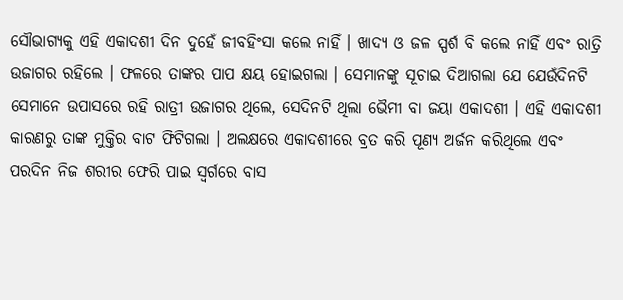ସୌଭାଗ୍ୟକୁ ଏହି ଏକାଦଶୀ ଦିନ ଦୁହେଁ ଜୀବହିଂସା କଲେ ନାହିଁ । ଖାଦ୍ୟ ଓ ଜଳ ସ୍ପର୍ଶ ବି କଲେ ନାହିଁ ଏବଂ ରାତ୍ରି ଉଜାଗର ରହିଲେ । ଫଳରେ ତାଙ୍କର ପାପ କ୍ଷୟ ହୋଇଗଲା । ସେମାନଙ୍କୁ ସୂଚାଇ ଦିଆଗଲା ଯେ ଯେଉଁଦିନଟି ସେମାନେ ଉପାସରେ ରହି ରାତ୍ରୀ ଉଜାଗର ଥିଲେ, ସେଦିନଟି ଥିଲା ଭୈମୀ ବା ଜୟା ଏକାଦଶୀ । ଏହି ଏକାଦଶୀ କାରଣରୁ ତାଙ୍କ ମୁକ୍ତିର ବାଟ ଫିଟିଗଲା । ଅଲକ୍ଷରେ ଏକାଦଶୀରେ ବ୍ରତ କରି ପୂଣ୍ୟ ଅର୍ଜନ କରିଥିଲେ ଏବଂ ପରଦିନ ନିଜ ଶରୀର ଫେରି ପାଇ ସ୍ୱର୍ଗରେ ବାସ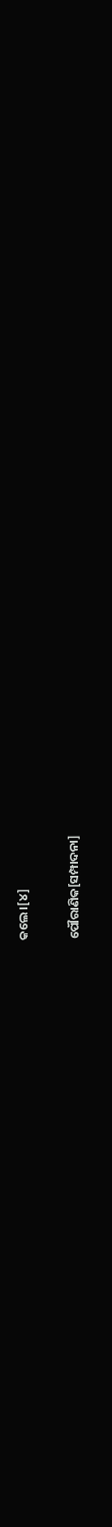କଲେ ।[୪]

ପୌରାଣିକ[ସମ୍ପାଦନା]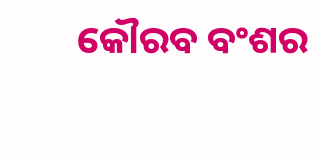କୌରବ ବଂଶର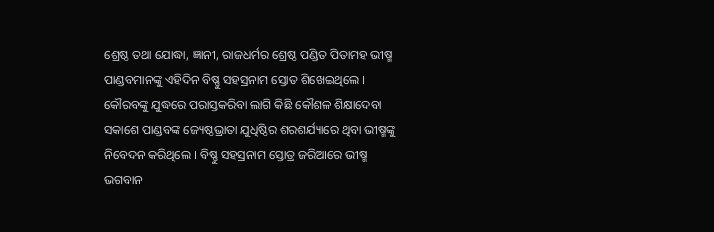ଶ୍ରେଷ୍ଠ ତଥା ଯୋଦ୍ଧା, ଜ୍ଞାନୀ, ରାଜଧର୍ମର ଶ୍ରେଷ୍ଠ ପଣ୍ଡିତ ପିତାମହ ଭୀଷ୍ମ ପାଣ୍ଡବମାନଙ୍କୁ ଏହିଦିନ ବିଷ୍ଣୁ ସହସ୍ରନାମ ସ୍ତୋତ ଶିଖେଇଥିଲେ । କୌରବଙ୍କୁ ଯୁଦ୍ଧରେ ପରାସ୍ତକରିବା ଲାଗି କିଛି କୌଶଳ ଶିକ୍ଷାଦେବା ସକାଶେ ପାଣ୍ଡବଙ୍କ ଜ୍ୟେଷ୍ଠଭ୍ରାତା ଯୁଧିଷ୍ଠିର ଶରଶର୍ଯ୍ୟାରେ ଥିବା ଭୀଷ୍ମଙ୍କୁ ନିବେଦନ କରିଥିଲେ । ବିଷ୍ଣୁ ସହସ୍ରନାମ ସ୍ତୋତ୍ର ଜରିଆରେ ଭୀଷ୍ମ ଭଗବାନ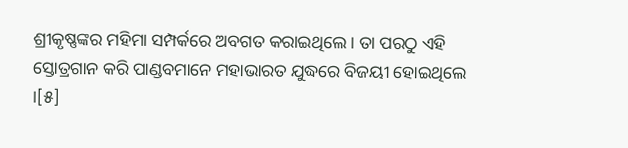ଶ୍ରୀକୃଷ୍ଣଙ୍କର ମହିମା ସମ୍ପର୍କରେ ଅବଗତ କରାଇଥିଲେ । ତା ପରଠୁ ଏହି ସ୍ତୋତ୍ରଗାନ କରି ପାଣ୍ଡବମାନେ ମହାଭାରତ ଯୁଦ୍ଧରେ ବିଜୟୀ ହୋଇଥିଲେ ।[୫]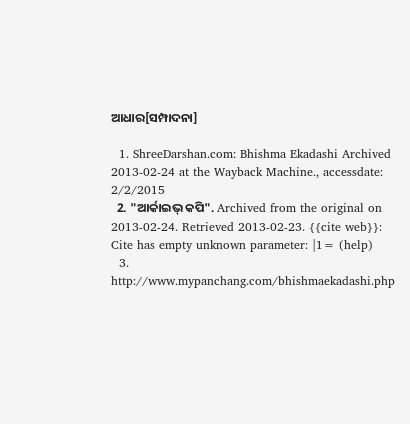ଆଧାର[ସମ୍ପାଦନା]

  1. ShreeDarshan.com: Bhishma Ekadashi Archived 2013-02-24 at the Wayback Machine., accessdate: 2/2/2015
  2. "ଆର୍କାଇଭ୍ କପି". Archived from the original on 2013-02-24. Retrieved 2013-02-23. {{cite web}}: Cite has empty unknown parameter: |1= (help)
  3. http://www.mypanchang.com/bhishmaekadashi.php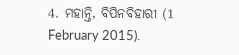4. ମହାନ୍ତି, ବିପିନବିହାରୀ (1 February 2015).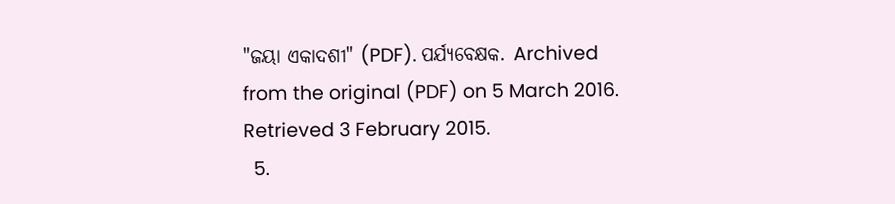"ଜୟା ଏକାଦଶୀ" (PDF). ପର୍ଯ୍ୟବେକ୍ଷକ. Archived from the original (PDF) on 5 March 2016. Retrieved 3 February 2015.
  5.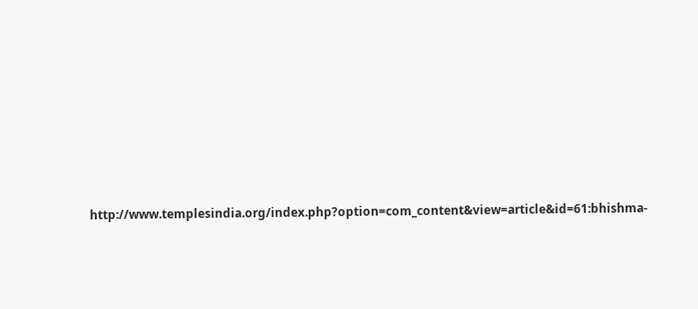http://www.templesindia.org/index.php?option=com_content&view=article&id=61:bhishma-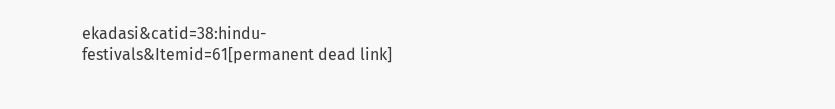ekadasi&catid=38:hindu-festivals&Itemid=61[permanent dead link]